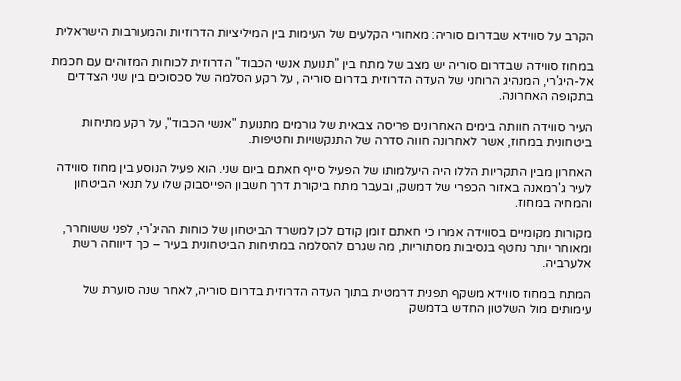הקרב על סווידא שבדרום סוריה: מאחורי הקלעים של העימות בין המיליציות הדרוזיות והמעורבות הישראלית

במחוז סווידה שבדרום סוריה יש מצב של מתח בין "תנועת אנשי הכבוד" הדרוזית לכוחות המזוהים עם חכמת אל-היג'רי, המנהיג הרוחני של העדה הדרוזית בדרום סוריה , על רקע הסלמה של סכסוכים בין שני הצדדים בתקופה האחרונה.

העיר סווידה חוותה בימים האחרונים פריסה צבאית של גורמים מתנועת "אנשי הכבוד", על רקע מתיחות ביטחונית במחוז, אשר לאחרונה חווה סדרה של התנקשויות וחטיפות.

האחרון מבין התקריות הללו היה היעלמותו של הפעיל סייף חאתם ביום שני. הוא פעיל הנוסע בין מחוז סווידה לעיר ג'רמאנה באזור הכפרי של דמשק, ובעבר מתח ביקורת דרך חשבון הפייסבוק שלו על תנאי הביטחון והמחיה במחוז.

מקורות מקומיים בסווידה אמרו כי חאתם זומן קודם לכן למשרד הביטחון של כוחות ההיג'רי, לפני ששוחרר, ומאוחר יותר נחטף בנסיבות מסתוריות, מה שגרם להסלמה במתיחות הביטחונית בעיר – כך דיווחה רשת אלערביה.

המתח במחוז סווידא משקף תפנית דרמטית בתוך העדה הדרוזית בדרום סוריה, לאחר שנה סוערת של עימותים מול השלטון החדש בדמשק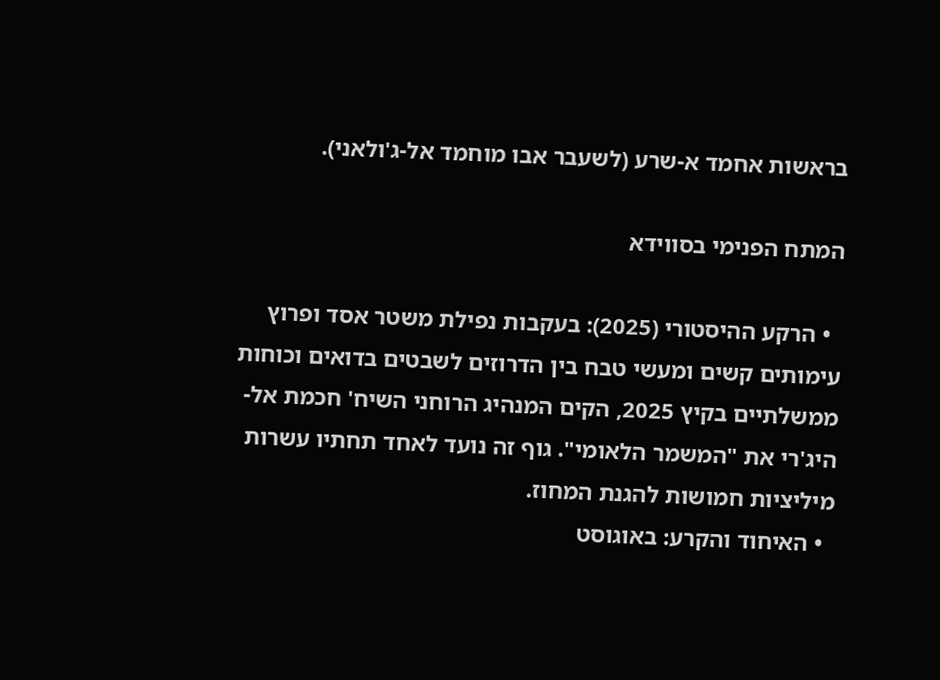בראשות אחמד א-שרע (לשעבר אבו מוחמד אל-ג'ולאני).

המתח הפנימי בסווידא

  • הרקע ההיסטורי (2025): בעקבות נפילת משטר אסד ופרוץ עימותים קשים ומעשי טבח בין הדרוזים לשבטים בדואים וכוחות ממשלתיים בקיץ 2025, הקים המנהיג הרוחני השיח' חכמת אל-היג'רי את "המשמר הלאומי". גוף זה נועד לאחד תחתיו עשרות מיליציות חמושות להגנת המחוז.
  • האיחוד והקרע: באוגוסט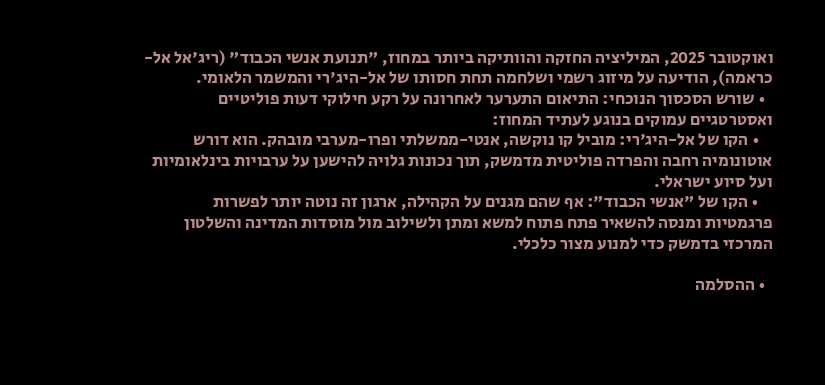ואוקטובר 2025, המיליציה החזקה והוותיקה ביותר במחוז, "תנועת אנשי הכבוד" (ריג'אל אל-כראמה), הודיעה על מיזוג רשמי ושלחמה תחת חסותו של אל-היג'רי והמשמר הלאומי.
  • שורש הסכסוך הנוכחי: התיאום התערער לאחרונה על רקע חילוקי דעות פוליטיים ואסטרטגיים עמוקים בנוגע לעתיד המחוז:
    • הקו של אל-היג'רי: מוביל קו נוקשה, אנטי-ממשלתי ופרו-מערבי מובהק. הוא דורש אוטונומיה רחבה והפרדה פוליטית מדמשק, תוך נכונות גלויה להישען על ערבויות בינלאומיות ועל סיוע ישראלי.
    • הקו של "אנשי הכבוד": אף שהם מגנים על הקהילה, ארגון זה נוטה יותר לפשרות פרגמטיות ומנסה להשאיר פתח פתוח למשא ומתן ולשילוב מול מוסדות המדינה והשלטון המרכזי בדמשק כדי למנוע מצור כלכלי.

  • ההסלמה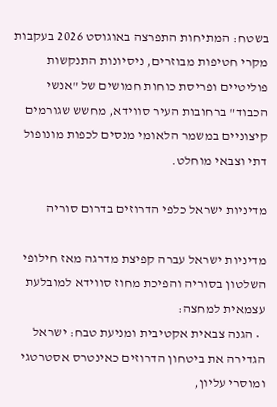בשטח: המתיחות התפרצה באוגוסט 2026 בעקבות מקרי חטיפות מבוזרים, ניסיונות התנקשות פוליטיים ופריסת כוחות חמושים של "אנשי הכבוד" ברחובות העיר סווידא, מחשש שגורמים קיצוניים במשמר הלאומי מנסים לכפות מונופול דתי וצבאי מוחלט.

מדיניות ישראל כלפי הדרוזים בדרום סוריה

מדיניות ישראל עברה קפיצת מדרגה מאז חילופי השלטון בסוריה והפיכת מחוז סווידא למובלעת עצמאית למחצה:
  • הגנה צבאית אקטיבית ומניעת טבח: ישראל הגדירה את ביטחון הדרוזים כאינטרס אסטרטגי ומוסרי עליון,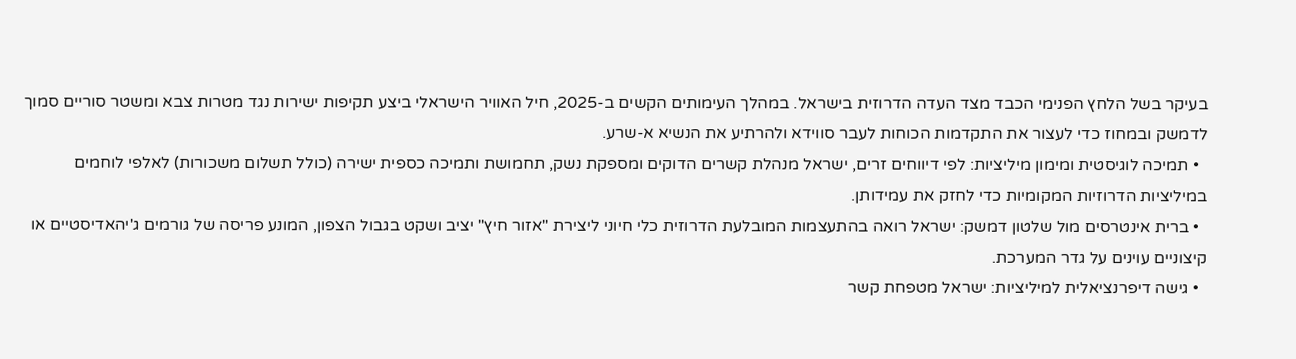בעיקר בשל הלחץ הפנימי הכבד מצד העדה הדרוזית בישראל. במהלך העימותים הקשים ב-2025, חיל האוויר הישראלי ביצע תקיפות ישירות נגד מטרות צבא ומשטר סוריים סמוך לדמשק ובמחוז כדי לעצור את התקדמות הכוחות לעבר סווידא ולהרתיע את הנשיא א-שרע.
  • תמיכה לוגיסטית ומימון מיליציות: לפי דיווחים זרים, ישראל מנהלת קשרים הדוקים ומספקת נשק, תחמושת ותמיכה כספית ישירה (כולל תשלום משכורות) לאלפי לוחמים במיליציות הדרוזיות המקומיות כדי לחזק את עמידותן.
  • ברית אינטרסים מול שלטון דמשק: ישראל רואה בהתעצמות המובלעת הדרוזית כלי חיוני ליצירת "אזור חיץ" יציב ושקט בגבול הצפון, המונע פריסה של גורמים ג'יהאדיסטיים או קיצוניים עוינים על גדר המערכת.
  • גישה דיפרנציאלית למיליציות: ישראל מטפחת קשר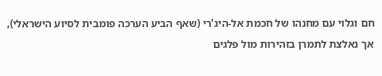חם וגלוי עם מחנהו של חכמת אל-היג'רי (שאף הביע הערכה פומבית לסיוע הישראלי), אך נאלצת לתמרן בזהירות מול פלגים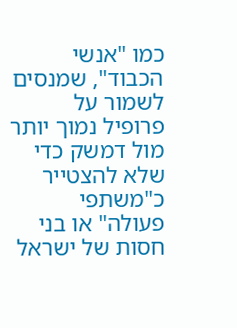כמו "אנשי הכבוד", שמנסים לשמור על פרופיל נמוך יותר מול דמשק כדי שלא להצטייר כ"משתפי פעולה" או בני חסות של ישראל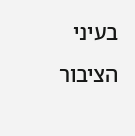בעיני הציבור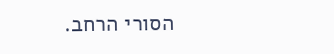הסורי הרחב.